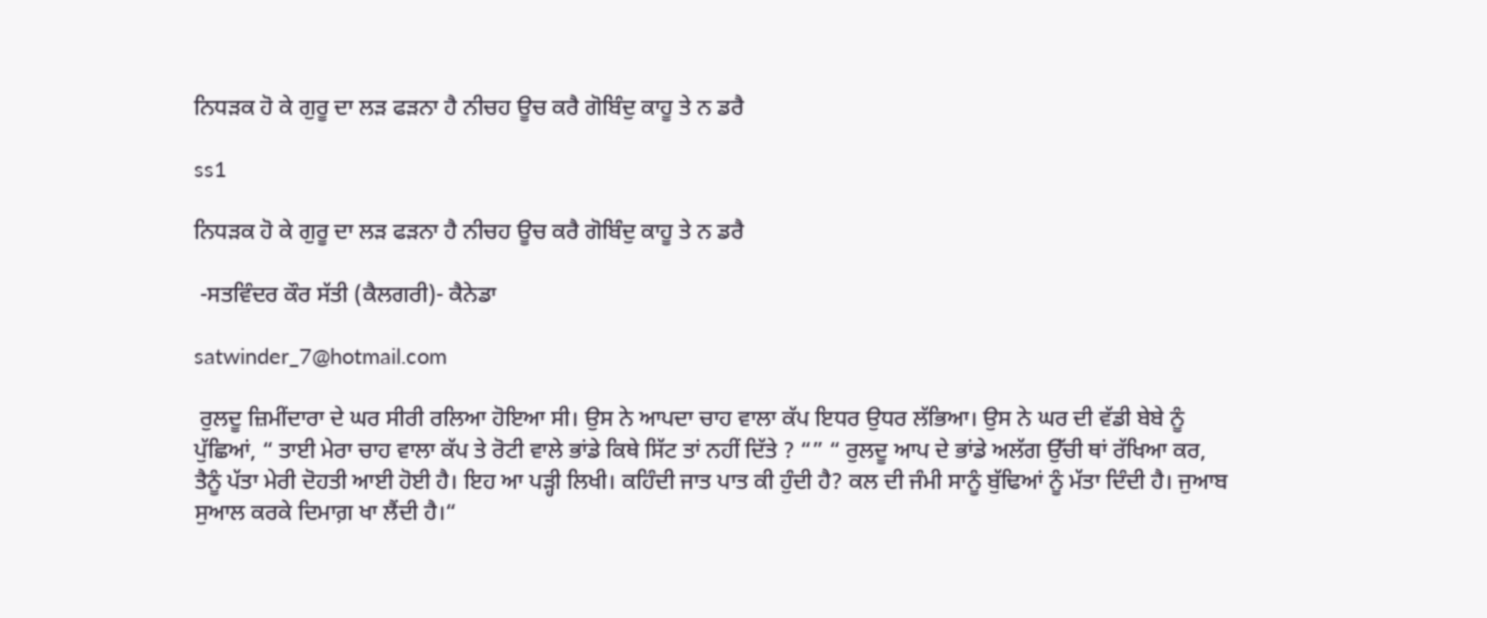ਨਿਧੜਕ ਹੋ ਕੇ ਗੁਰੂ ਦਾ ਲੜ ਫੜਨਾ ਹੈ ਨੀਚਹ ਊਚ ਕਰੈ ਗੋਬਿੰਦੁ ਕਾਹੂ ਤੇ ਨ ਡਰੈ

ss1

ਨਿਧੜਕ ਹੋ ਕੇ ਗੁਰੂ ਦਾ ਲੜ ਫੜਨਾ ਹੈ ਨੀਚਹ ਊਚ ਕਰੈ ਗੋਬਿੰਦੁ ਕਾਹੂ ਤੇ ਨ ਡਰੈ

 -ਸਤਵਿੰਦਰ ਕੌਰ ਸੱਤੀ (ਕੈਲਗਰੀ)- ਕੈਨੇਡਾ

satwinder_7@hotmail.com

 ਰੁਲਦੂ ਜ਼ਿਮੀਂਦਾਰਾ ਦੇ ਘਰ ਸੀਰੀ ਰਲਿਆ ਹੋਇਆ ਸੀ। ਉਸ ਨੇ ਆਪਦਾ ਚਾਹ ਵਾਲਾ ਕੱਪ ਇਧਰ ਉਧਰ ਲੱਭਿਆ। ਉਸ ਨੇ ਘਰ ਦੀ ਵੱਡੀ ਬੇਬੇ ਨੂੰ ਪੁੱਛਿਆਂ, “ ਤਾਈ ਮੇਰਾ ਚਾਹ ਵਾਲਾ ਕੱਪ ਤੇ ਰੋਟੀ ਵਾਲੇ ਭਾਂਡੇ ਕਿਥੇ ਸਿੱਟ ਤਾਂ ਨਹੀਂ ਦਿੱਤੇ ? “” “ ਰੁਲਦੂ ਆਪ ਦੇ ਭਾਂਡੇ ਅਲੱਗ ਉੱਚੀ ਥਾਂ ਰੱਖਿਆ ਕਰ, ਤੈਨੂੰ ਪੱਤਾ ਮੇਰੀ ਦੋਹਤੀ ਆਈ ਹੋਈ ਹੈ। ਇਹ ਆ ਪੜ੍ਹੀ ਲਿਖੀ। ਕਹਿੰਦੀ ਜਾਤ ਪਾਤ ਕੀ ਹੁੰਦੀ ਹੈ? ਕਲ ਦੀ ਜੰਮੀ ਸਾਨੂੰ ਬੁੱਢਿਆਂ ਨੂੰ ਮੱਤਾ ਦਿੰਦੀ ਹੈ। ਜੁਆਬ ਸੁਆਲ ਕਰਕੇ ਦਿਮਾਗ਼ ਖਾ ਲੈਂਦੀ ਹੈ।“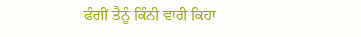ਫੰਗੀਂ ਤੈਨੂੰ ਕਿੰਨੀ ਵਾਰੀ ਕਿਹਾ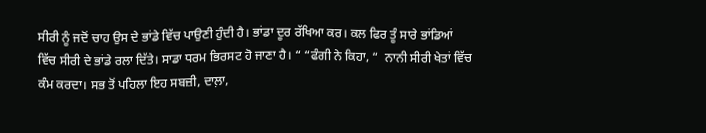ਸੀਰੀ ਨੂੰ ਜਦੋਂ ਚਾਹ ਉਸ ਦੇ ਭਾਂਡੇ ਵਿੱਚ ਪਾਉਣੀ ਹੁੰਦੀ ਹੈ। ਭਾਂਡਾ ਦੂਰ ਰੱਖਿਆ ਕਰ। ਕਲ ਫਿਰ ਤੂੰ ਸਾਰੇ ਭਾਂਡਿਆਂ ਵਿੱਚ ਸੀਰੀ ਦੇ ਭਾਂਡੇ ਰਲਾ ਦਿੱਤੇ। ਸਾਡਾ ਧਰਮ ਭਿਰਸਟ ਹੋ ਜਾਣਾ ਹੈ। “ “ਫੰਗੀ ਨੇ ਕਿਹਾ, “  ਨਾਨੀ ਸੀਰੀ ਖੇਤਾਂ ਵਿੱਚ ਕੰਮ ਕਰਦਾ। ਸਭ ਤੋਂ ਪਹਿਲਾ ਇਹ ਸਬਜ਼ੀ, ਦਾਲ਼ਾ,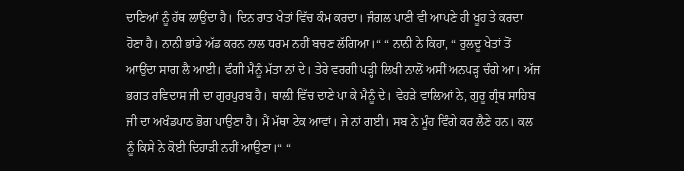ਦਾਣਿਆਂ ਨੂੰ ਹੱਥ ਲਾਉਂਦਾ ਹੈ। ਦਿਨ ਰਾਤ ਖੇਤਾਂ ਵਿੱਚ ਕੰਮ ਕਰਦਾ। ਜੰਗਲ ਪਾਣੀ ਵੀ ਆਪਣੇ ਹੀ ਖੂਹ ਤੇ ਕਰਦਾ ਹੋਣਾ ਹੈ। ਨਾਨੀ ਭਾਂਡੇ ਅੱਡ ਕਰਨ ਨਾਲ ਧਰਮ ਨਹੀਂ ਬਚਣ ਲੱਗਿਆ।“ “ ਨਾਨੀ ਨੇ ਕਿਹਾ, “ ਰੁਲਦੂ ਖੇਤਾਂ ਤੋਂ ਆਉਂਦਾ ਸਾਗ ਲੈ ਆਈ। ਫੰਗੀ ਮੈਨੂੰ ਮੱਤਾ ਨਾਂ ਦੇ। ਤੇਰੇ ਵਰਗੀ ਪੜ੍ਹੀ ਲਿਖੀ ਨਾਲੋਂ ਅਸੀਂ ਅਨਪੜ੍ਹ ਚੰਗੇ ਆ। ਅੱਜ ਭਗਤ ਰਵਿਦਾਸ ਜੀ ਦਾ ਗੁਰਪੁਰਬ ਹੈ। ਥਾਲ਼ੀ ਵਿੱਚ ਦਾਣੇ ਪਾ ਕੇ ਮੈਨੂੰ ਦੇ। ਵੇਹੜੇ ਵਾਲਿਆਂ ਨੇ, ਗੁਰੂ ਗ੍ਰੰਥ ਸਾਹਿਬ ਜੀ ਦਾ ਅਖੰਡਪਾਠ ਭੋਗ ਪਾਉਣਾ ਹੈ। ਮੈਂ ਮੱਥਾ ਟੇਕ ਆਵਾਂ। ਜੇ ਨਾਂ ਗਈ। ਸਬ ਨੇ ਮੂੰਹ ਵਿੰਗੇ ਕਰ ਲੈਣੇ ਹਨ। ਕਲ ਨੂੰ ਕਿਸੇ ਨੇ ਕੋਈ ਦਿਹਾੜੀ ਨਹੀਂ ਆਉਣਾ।“ “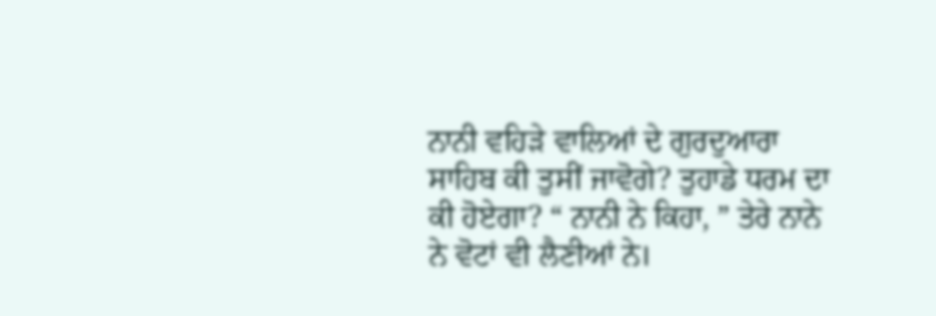ਨਾਨੀ ਵਹਿੜੇ ਵਾਲਿਆਂ ਦੇ ਗੁਰਦੁਆਰਾ ਸਾਹਿਬ ਕੀ ਤੁਸੀਂ ਜਾਵੋਗੇ? ਤੁਹਾਡੇ ਧਰਮ ਦਾ ਕੀ ਹੋਏਗਾ? “ ਨਾਨੀ ਨੇ ਕਿਹਾ, ” ਤੇਰੇ ਨਾਨੇ ਨੇ ਵੋਟਾਂ ਵੀ ਲੈਣੀਆਂ ਨੇ।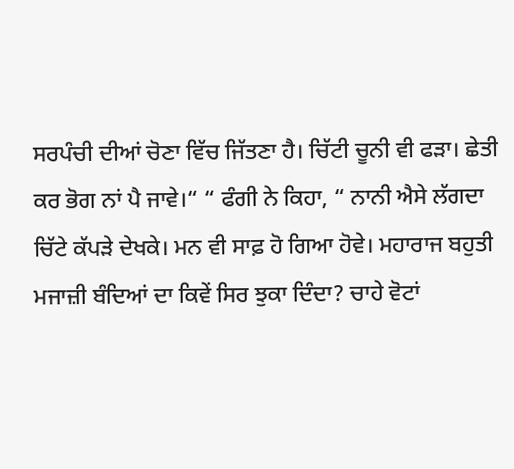ਸਰਪੰਚੀ ਦੀਆਂ ਚੋਣਾ ਵਿੱਚ ਜਿੱਤਣਾ ਹੈ। ਚਿੱਟੀ ਚੂਨੀ ਵੀ ਫੜਾ। ਛੇਤੀ ਕਰ ਭੋਗ ਨਾਂ ਪੈ ਜਾਵੇ।“ “ ਫੰਗੀ ਨੇ ਕਿਹਾ, “ ਨਾਨੀ ਐਸੇ ਲੱਗਦਾ ਚਿੱਟੇ ਕੱਪੜੇ ਦੇਖਕੇ। ਮਨ ਵੀ ਸਾਫ਼ ਹੋ ਗਿਆ ਹੋਵੇ। ਮਹਾਰਾਜ ਬਹੁਤੀ ਮਜਾਜ਼ੀ ਬੰਦਿਆਂ ਦਾ ਕਿਵੇਂ ਸਿਰ ਝੁਕਾ ਦਿੰਦਾ? ਚਾਹੇ ਵੋਟਾਂ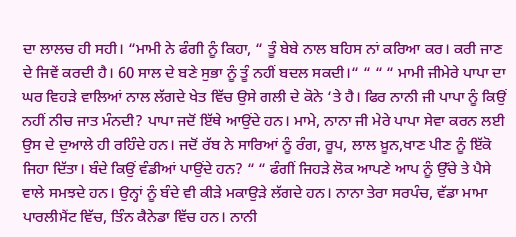ਦਾ ਲਾਲਚ ਹੀ ਸਹੀ। “ਮਾਮੀ ਨੇ ਫੰਗੀ ਨੂੰ ਕਿਹਾ, “ ਤੂੰ ਬੇਬੇ ਨਾਲ ਬਹਿਸ ਨਾਂ ਕਰਿਆ ਕਰ। ਕਰੀ ਜਾਣ ਦੇ ਜਿਵੇਂ ਕਰਦੀ ਹੈ। 60 ਸਾਲ ਦੇ ਬਣੇ ਸੁਭਾ ਨੂੰ ਤੂੰ ਨਹੀਂ ਬਦਲ ਸਕਦੀ।“ “ “ “ ਮਾਮੀ ਜੀਮੇਰੇ ਪਾਪਾ ਦਾ ਘਰ ਵਿਹੜੇ ਵਾਲਿਆਂ ਨਾਲ ਲੱਗਦੇ ਖੇਤ ਵਿੱਚ ਉਸੇ ਗਲੀ ਦੇ ਕੋਨੇ ‘ਤੇ ਹੈ। ਫਿਰ ਨਾਨੀ ਜੀ ਪਾਪਾ ਨੂੰ ਕਿਉਂ ਨਹੀਂ ਨੀਚ ਜਾਤ ਮੰਨਦੀ? ਪਾਪਾ ਜਦੋਂ ਇੱਥੇ ਆਉਂਦੇ ਹਨ। ਮਾਮੇ, ਨਾਨਾ ਜੀ ਮੇਰੇ ਪਾਪਾ ਸੇਵਾ ਕਰਨ ਲਈ ਉਸ ਦੇ ਦੁਆਲੇ ਹੀ ਰਹਿੰਦੇ ਹਨ। ਜਦੋਂ ਰੱਬ ਨੇ ਸਾਰਿਆਂ ਨੂੰ ਰੰਗ, ਰੂਪ, ਲਾਲ ਖ਼ੂਨ,ਖਾਣ ਪੀਣ ਨੂੰ ਇੱਕੋ ਜਿਹਾ ਦਿੱਤਾ। ਬੰਦੇ ਕਿਉਂ ਵੰਡੀਆਂ ਪਾਉਂਦੇ ਹਨ? “ “ ਫੰਗੀਂ ਜਿਹੜੇ ਲੋਕ ਆਪਣੇ ਆਪ ਨੂੰ ਉੱਚੇ ਤੇ ਪੈਸੇ ਵਾਲੇ ਸਮਝਦੇ ਹਨ। ਉਨ੍ਹਾਂ ਨੂੰ ਬੰਦੇ ਵੀ ਕੀੜੇ ਮਕਾਉੜੇ ਲੱਗਦੇ ਹਨ। ਨਾਨਾ ਤੇਰਾ ਸਰਪੰਚ, ਵੱਡਾ ਮਾਮਾ ਪਾਰਲੀਮੈਂਟ ਵਿੱਚ, ਤਿੰਨ ਕੈਨੇਡਾ ਵਿੱਚ ਹਨ। ਨਾਨੀ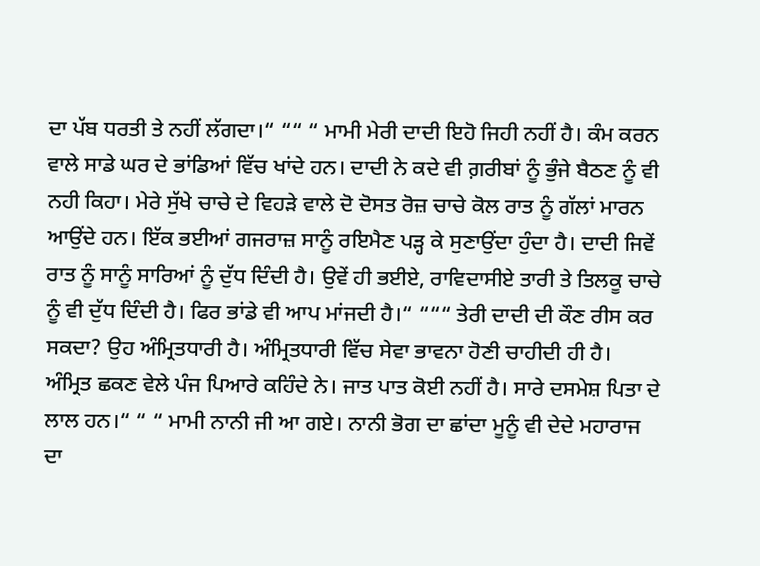ਦਾ ਪੱਬ ਧਰਤੀ ਤੇ ਨਹੀਂ ਲੱਗਦਾ।“ ““ “ ਮਾਮੀ ਮੇਰੀ ਦਾਦੀ ਇਹੋ ਜਿਹੀ ਨਹੀਂ ਹੈ। ਕੰਮ ਕਰਨ ਵਾਲੇ ਸਾਡੇ ਘਰ ਦੇ ਭਾਂਡਿਆਂ ਵਿੱਚ ਖਾਂਦੇ ਹਨ। ਦਾਦੀ ਨੇ ਕਦੇ ਵੀ ਗ਼ਰੀਬਾਂ ਨੂੰ ਭੁੰਜੇ ਬੈਠਣ ਨੂੰ ਵੀ ਨਹੀ ਕਿਹਾ। ਮੇਰੇ ਸੁੱਖੇ ਚਾਚੇ ਦੇ ਵਿਹੜੇ ਵਾਲੇ ਦੋ ਦੋਸਤ ਰੋਜ਼ ਚਾਚੇ ਕੋਲ ਰਾਤ ਨੂੰ ਗੱਲਾਂ ਮਾਰਨ ਆਉਂਦੇ ਹਨ। ਇੱਕ ਭਈਆਂ ਗਜਰਾਜ਼ ਸਾਨੂੰ ਰਇਮੈਣ ਪੜ੍ਹ ਕੇ ਸੁਣਾਉਂਦਾ ਹੁੰਦਾ ਹੈ। ਦਾਦੀ ਜਿਵੇਂ ਰਾਤ ਨੂੰ ਸਾਨੂੰ ਸਾਰਿਆਂ ਨੂੰ ਦੁੱਧ ਦਿੰਦੀ ਹੈ। ਉਵੇਂ ਹੀ ਭਈਏ, ਰਾਵਿਦਾਸੀਏ ਤਾਰੀ ਤੇ ਤਿਲਕੂ ਚਾਚੇ ਨੂੰ ਵੀ ਦੁੱਧ ਦਿੰਦੀ ਹੈ। ਫਿਰ ਭਾਂਡੇ ਵੀ ਆਪ ਮਾਂਜਦੀ ਹੈ।“ “““ ਤੇਰੀ ਦਾਦੀ ਦੀ ਕੌਣ ਰੀਸ ਕਰ ਸਕਦਾ? ਉਹ ਅੰਮ੍ਰਿਤਧਾਰੀ ਹੈ। ਅੰਮ੍ਰਿਤਧਾਰੀ ਵਿੱਚ ਸੇਵਾ ਭਾਵਨਾ ਹੋਣੀ ਚਾਹੀਦੀ ਹੀ ਹੈ। ਅੰਮ੍ਰਿਤ ਛਕਣ ਵੇਲੇ ਪੰਜ ਪਿਆਰੇ ਕਹਿੰਦੇ ਨੇ। ਜਾਤ ਪਾਤ ਕੋਈ ਨਹੀਂ ਹੈ। ਸਾਰੇ ਦਸਮੇਸ਼ ਪਿਤਾ ਦੇ ਲਾਲ ਹਨ।“ “ “ ਮਾਮੀ ਨਾਨੀ ਜੀ ਆ ਗਏ। ਨਾਨੀ ਭੋਗ ਦਾ ਛਾਂਦਾ ਮੂਨੂੰ ਵੀ ਦੇਦੇ ਮਹਾਰਾਜ ਦਾ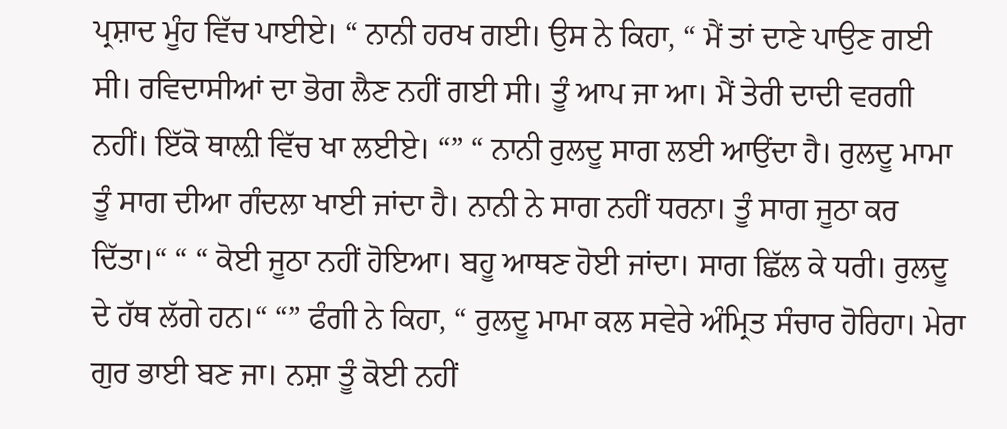ਪ੍ਰਸ਼ਾਦ ਮੂੰਹ ਵਿੱਚ ਪਾਈਏ। “ ਨਾਨੀ ਹਰਖ ਗਈ। ਉਸ ਨੇ ਕਿਹਾ, “ ਮੈਂ ਤਾਂ ਦਾਣੇ ਪਾਉਣ ਗਈ ਸੀ। ਰਵਿਦਾਸੀਆਂ ਦਾ ਭੋਗ ਲੈਣ ਨਹੀਂ ਗਈ ਸੀ। ਤੂੰ ਆਪ ਜਾ ਆ। ਮੈਂ ਤੇਰੀ ਦਾਦੀ ਵਰਗੀ ਨਹੀਂ। ਇੱਕੋ ਥਾਲ਼ੀ ਵਿੱਚ ਖਾ ਲਈਏ। “” “ ਨਾਨੀ ਰੁਲਦੂ ਸਾਗ ਲਈ ਆਉਂਦਾ ਹੈ। ਰੁਲਦੂ ਮਾਮਾ ਤੂੰ ਸਾਗ ਦੀਆ ਗੰਦਲਾ ਖਾਈ ਜਾਂਦਾ ਹੈ। ਨਾਨੀ ਨੇ ਸਾਗ ਨਹੀਂ ਧਰਨਾ। ਤੂੰ ਸਾਗ ਜੂਠਾ ਕਰ ਦਿੱਤਾ।“ “ “ ਕੋਈ ਜੂਠਾ ਨਹੀਂ ਹੋਇਆ। ਬਹੂ ਆਥਣ ਹੋਈ ਜਾਂਦਾ। ਸਾਗ ਛਿੱਲ ਕੇ ਧਰੀ। ਰੁਲਦੂ ਦੇ ਹੱਥ ਲੱਗੇ ਹਨ।“ “” ਫੰਗੀ ਨੇ ਕਿਹਾ, “ ਰੁਲਦੂ ਮਾਮਾ ਕਲ ਸਵੇਰੇ ਅੰਮ੍ਰਿਤ ਸੰਚਾਰ ਹੋਰਿਹਾ। ਮੇਰਾ ਗੁਰ ਭਾਈ ਬਣ ਜਾ। ਨਸ਼ਾ ਤੂੰ ਕੋਈ ਨਹੀਂ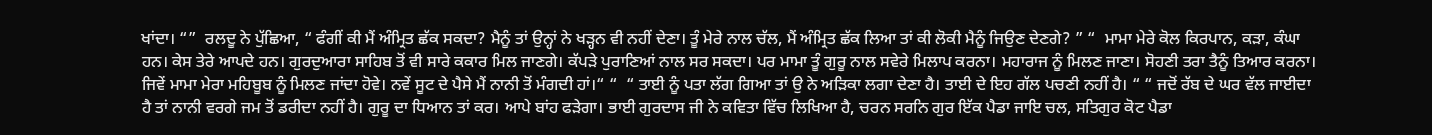ਖਾਂਦਾ। “”  ਰਲਦੂ ਨੇ ਪੁੱਛਿਆ, “ ਫੰਗੀਂ ਕੀ ਮੈਂ ਅੰਮ੍ਰਿਤ ਛੱਕ ਸਕਦਾ? ਮੈਨੂੰ ਤਾਂ ਉਨ੍ਹਾਂ ਨੇ ਖੜ੍ਹਨ ਵੀ ਨਹੀਂ ਦੇਣਾ। ਤੂੰ ਮੇਰੇ ਨਾਲ ਚੱਲ, ਮੈਂ ਅੰਮ੍ਰਿਤ ਛੱਕ ਲਿਆ ਤਾਂ ਕੀ ਲੋਕੀ ਮੈਨੂੰ ਜਿਉਣ ਦੇਣਗੇ? ” “  ਮਾਮਾ ਮੇਰੇ ਕੋਲ ਕਿਰਪਾਨ, ਕੜਾ, ਕੰਘਾ ਹਨ। ਕੇਸ ਤੇਰੇ ਆਪਦੇ ਹਨ। ਗੁਰਦੁਆਰਾ ਸਾਹਿਬ ਤੋਂ ਵੀ ਸਾਰੇ ਕਕਾਰ ਮਿਲ ਜਾਣਗੇ। ਕੱਪੜੇ ਪੁਰਾਣਿਆਂ ਨਾਲ ਸਰ ਸਕਦਾ। ਪਰ ਮਾਮਾ ਤੂੰ ਗੁਰੂ ਨਾਲ ਸਵੇਰੇ ਮਿਲਾਪ ਕਰਨਾ। ਮਹਾਰਾਜ ਨੂੰ ਮਿਲਣ ਜਾਣਾ। ਸੋਹਣੀ ਤਰਾ ਤੈਨੂੰ ਤਿਆਰ ਕਰਨਾ। ਜਿਵੇਂ ਮਾਮਾ ਮੇਰਾ ਮਹਿਬੂਬ ਨੂੰ ਮਿਲਣ ਜਾਂਦਾ ਹੋਵੇ। ਨਵੇਂ ਸੂਟ ਦੇ ਪੈਸੇ ਮੈਂ ਨਾਨੀ ਤੋਂ ਮੰਗਦੀ ਹਾਂ।“ “  “ ਤਾਈ ਨੂੰ ਪਤਾ ਲੱਗ ਗਿਆ ਤਾਂ ਉ ਨੇ ਅੜਿਕਾ ਲਗਾ ਦੇਣਾ ਹੈ। ਤਾਈ ਦੇ ਇਹ ਗੱਲ ਪਚਣੀ ਨਹੀਂ ਹੈ। “ “ ਜਦੋਂ ਰੱਬ ਦੇ ਘਰ ਵੱਲ ਜਾਈਦਾ ਹੈ ਤਾਂ ਨਾਨੀ ਵਰਗੇ ਜਮ ਤੋਂ ਡਰੀਦਾ ਨਹੀਂ ਹੈ। ਗੁਰੂ ਦਾ ਧਿਆਨ ਤਾਂ ਕਰ। ਆਪੇ ਬਾਂਹ ਫੜੇਗਾ। ਭਾਈ ਗੁਰਦਾਸ ਜੀ ਨੇ ਕਵਿਤਾ ਵਿੱਚ ਲਿਖਿਆ ਹੈ, ਚਰਨ ਸਰਨਿ ਗੁਰ ਇੱਕ ਪੈਡਾ ਜਾਇ ਚਲ, ਸਤਿਗੁਰ ਕੋਟ ਪੈਡਾ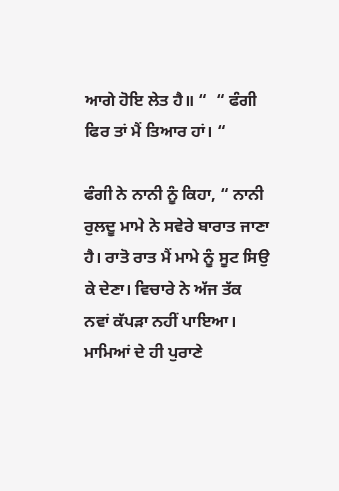ਆਗੇ ਹੋਇ ਲੇਤ ਹੈ॥ “  “ ਫੰਗੀ ਫਿਰ ਤਾਂ ਮੈਂ ਤਿਆਰ ਹਾਂ। “

ਫੰਗੀ ਨੇ ਨਾਨੀ ਨੂੰ ਕਿਹਾ, “ ਨਾਨੀ ਰੁਲਦੂ ਮਾਮੇ ਨੇ ਸਵੇਰੇ ਬਾਰਾਤ ਜਾਣਾ ਹੈ। ਰਾਤੋ ਰਾਤ ਮੈਂ ਮਾਮੇ ਨੂੰ ਸੂਟ ਸਿਉ ਕੇ ਦੇਣਾ। ਵਿਚਾਰੇ ਨੇ ਅੱਜ ਤੱਕ ਨਵਾਂ ਕੱਪੜਾ ਨਹੀਂ ਪਾਇਆ। ਮਾਮਿਆਂ ਦੇ ਹੀ ਪੁਰਾਣੇ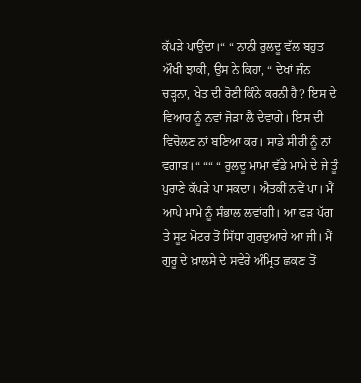ਕੱਪੜੇ ਪਾਉਂਦਾ।“ “ ਨਾਨੀ ਰੁਲਦੂ ਵੱਲ ਬਹੁਤ ਔਖੀ ਝਾਕੀ, ਉਸ ਨੇ ਕਿਹਾ, “ ਦੇਖਾਂ ਜੰਨ ਚੜ੍ਹਨਾ, ਖੇਤ ਦੀ ਰੋਣੀ ਕਿੰਨੇ ਕਰਨੀ ਹੈ? ਇਸ ਦੇ ਵਿਆਹ ਨੂੰ ਨਵਾਂ ਜੋੜਾ ਲੈ ਦੇਵਾਗੇ। ਇਸ ਦੀ ਵਿਚੋਲਣ ਨਾਂ ਬਣਿਆ ਕਰ। ਸਾਡੇ ਸੀਰੀ ਨੂੰ ਨਾਂ ਵਗਾੜ।“ ““ “ ਰੁਲਦੂ ਮਾਮਾ ਵੱਡੇ ਮਾਮੇ ਦੇ ਜੇ ਤੂੰ ਪੁਰਾਣੇ ਕੱਪੜੇ ਪਾ ਸਕਦਾ। ਐਤਕੀਂ ਨਵੇਂ ਪਾ। ਮੈਂ ਆਪੇ ਮਾਮੇ ਨੂੰ ਸੰਭਾਲ ਲਵਾਂਗੀ। ਆ ਫੜ ਪੱਗ ਤੇ ਸੂਟ ਮੋਟਰ ਤੋਂ ਸਿੱਧਾ ਗੁਰਦੁਆਰੇ ਆ ਜੀ। ਮੈਂ ਗੁਰੂ ਦੇ ਖ਼ਾਲਸੇ ਦੇ ਸਵੇਰੇ ਅੰਮ੍ਰਿਤ ਛਕਣ ਤੋਂ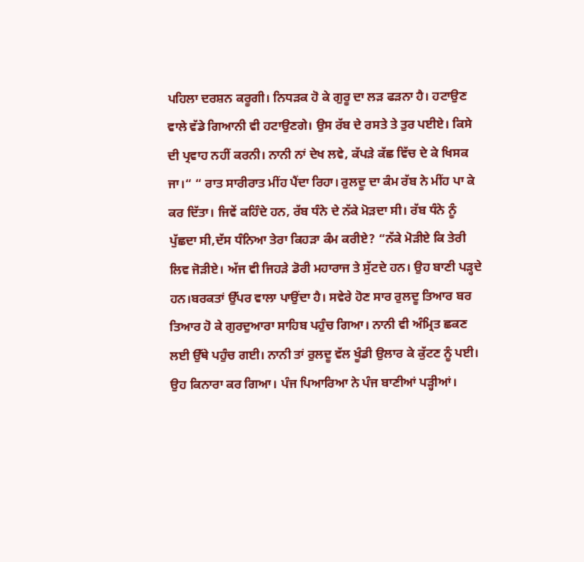ਪਹਿਲਾ ਦਰਸ਼ਨ ਕਰੂਗੀ। ਨਿਧੜਕ ਹੋ ਕੇ ਗੁਰੂ ਦਾ ਲੜ ਫੜਨਾ ਹੈ। ਹਟਾਉਣ ਵਾਲੇ ਵੱਡੇ ਗਿਆਨੀ ਵੀ ਹਟਾਉਣਗੇ। ਉਸ ਰੱਬ ਦੇ ਰਸਤੇ ਤੇ ਤੁਰ ਪਈਏ। ਕਿਸੇ ਦੀ ਪ੍ਰਵਾਹ ਨਹੀਂ ਕਰਨੀ। ਨਾਨੀ ਨਾਂ ਦੇਖ ਲਵੇ, ਕੱਪੜੇ ਕੱਛ ਵਿੱਚ ਦੇ ਕੇ ਖਿਸਕ ਜਾ।“ “ ਰਾਤ ਸਾਰੀਰਾਤ ਮੀਂਹ ਪੈਂਦਾ ਰਿਹਾ। ਰੁਲਦੂ ਦਾ ਕੰਮ ਰੱਬ ਨੇ ਮੀਂਹ ਪਾ ਕੇ ਕਰ ਦਿੱਤਾ। ਜਿਵੇਂ ਕਹਿੰਦੇ ਹਨ, ਰੱਬ ਧੰਨੇ ਦੇ ਨੱਕੇ ਮੋੜਦਾ ਸੀ। ਰੱਬ ਧੰਨੇ ਨੂੰ ਪੁੱਛਦਾ ਸੀ,ਦੱਸ ਧੰਨਿਆ ਤੇਰਾ ਕਿਹੜਾ ਕੰਮ ਕਰੀਏ? “ਨੱਕੇ ਮੋੜੀਏ ਕਿ ਤੇਰੀ ਲਿਵ ਜੋੜੀਏ। ਅੱਜ ਵੀ ਜਿਹੜੇ ਡੋਰੀ ਮਹਾਰਾਜ ਤੇ ਸੁੱਟਦੇ ਹਨ। ਉਹ ਬਾਣੀ ਪੜ੍ਹਦੇ ਹਨ।ਬਰਕਤਾਂ ਉੱਪਰ ਵਾਲਾ ਪਾਉਂਦਾ ਹੈ। ਸਵੇਰੇ ਹੋਣ ਸਾਰ ਰੁਲਦੂ ਤਿਆਰ ਬਰ ਤਿਆਰ ਹੋ ਕੇ ਗੁਰਦੁਆਰਾ ਸਾਹਿਬ ਪਹੁੰਚ ਗਿਆ। ਨਾਨੀ ਵੀ ਅੰਮ੍ਰਿਤ ਛਕਣ ਲਈ ਉੱਥੇ ਪਹੁੰਚ ਗਈ। ਨਾਨੀ ਤਾਂ ਰੁਲਦੂ ਵੱਲ ਖੂੰਡੀ ਉਲਾਰ ਕੇ ਕੁੱਟਣ ਨੂੰ ਪਈ। ਉਹ ਕਿਨਾਰਾ ਕਰ ਗਿਆ। ਪੰਜ ਪਿਆਰਿਆ ਨੇ ਪੰਜ ਬਾਣੀਆਂ ਪੜ੍ਹੀਆਂ।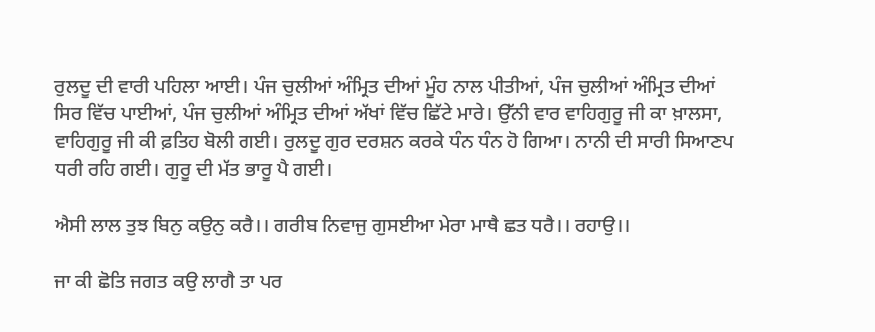ਰੁਲਦੂ ਦੀ ਵਾਰੀ ਪਹਿਲਾ ਆਈ। ਪੰਜ ਚੁਲੀਆਂ ਅੰਮ੍ਰਿਤ ਦੀਆਂ ਮੂੰਹ ਨਾਲ ਪੀਤੀਆਂ, ਪੰਜ ਚੁਲੀਆਂ ਅੰਮ੍ਰਿਤ ਦੀਆਂ ਸਿਰ ਵਿੱਚ ਪਾਈਆਂ, ਪੰਜ ਚੁਲੀਆਂ ਅੰਮ੍ਰਿਤ ਦੀਆਂ ਅੱਖਾਂ ਵਿੱਚ ਛਿੱਟੇ ਮਾਰੇ। ਉੱਨੀ ਵਾਰ ਵਾਹਿਗੁਰੂ ਜੀ ਕਾ ਖ਼ਾਲਸਾ, ਵਾਹਿਗੁਰੂ ਜੀ ਕੀ ਫ਼ਤਿਹ ਬੋਲੀ ਗਈ। ਰੁਲਦੂ ਗੁਰ ਦਰਸ਼ਨ ਕਰਕੇ ਧੰਨ ਧੰਨ ਹੋ ਗਿਆ। ਨਾਨੀ ਦੀ ਸਾਰੀ ਸਿਆਣਪ ਧਰੀ ਰਹਿ ਗਈ। ਗੁਰੂ ਦੀ ਮੱਤ ਭਾਰੂ ਪੈ ਗਈ।

ਐਸੀ ਲਾਲ ਤੁਝ ਬਿਨੁ ਕਉਨੁ ਕਰੈ।। ਗਰੀਬ ਨਿਵਾਜੁ ਗੁਸਈਆ ਮੇਰਾ ਮਾਥੈ ਛਤ ਧਰੈ।। ਰਹਾਉ।।

ਜਾ ਕੀ ਛੋਤਿ ਜਗਤ ਕਉ ਲਾਗੈ ਤਾ ਪਰ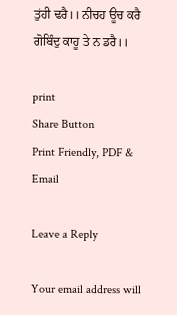ਤੁਂਹੀ ਢਰੈ।। ਨੀਚਹ ਊਚ ਕਰੈ ਗੋਬਿੰਦੁ ਕਾਹੂ ਤੇ ਨ ਡਰੈ।।

print
Share Button
Print Friendly, PDF & Email

Leave a Reply

Your email address will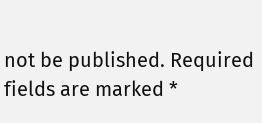not be published. Required fields are marked *